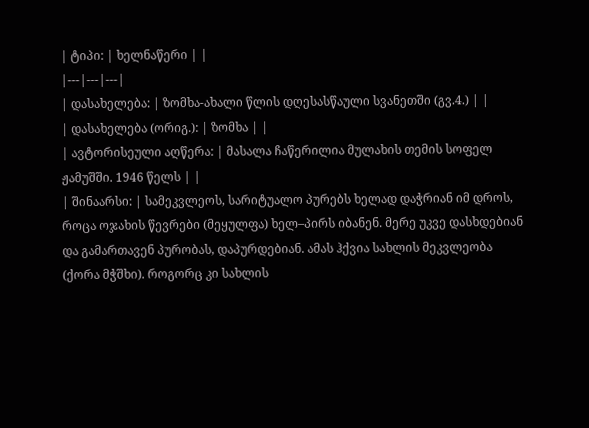| ტიპი: | ხელნაწერი | |
|---|---|---|
| დასახელება: | ზომხა-ახალი წლის დღესასწაული სვანეთში (გვ.4.) | |
| დასახელება (ორიგ.): | ზომხა | |
| ავტორისეული აღწერა: | მასალა ჩაწერილია მულახის თემის სოფელ ჟამუშში. 1946 წელს | |
| შინაარსი: | სამეკვლეოს, სარიტუალო პურებს ხელად დაჭრიან იმ დროს, როცა ოჯახის წევრები (მეყულფა) ხელ–პირს იბანენ. მერე უკვე დასხდებიან და გამართავენ პურობას, დაპურდებიან. ამას ჰქვია სახლის მეკვლეობა (ქორა მჭშხი). როგორც კი სახლის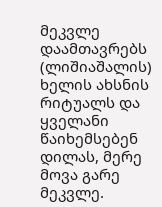მეკვლე დაამთავრებს (ლიშიაშალის) ხელის ახსნის რიტუალს და ყველანი წაიხემსებენ დილას, მერე მოვა გარე მეკვლე.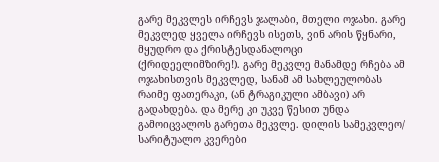გარე მეკვლეს ირჩევს ჯალაბი, მთელი ოჯახი. გარე მეკვლედ ყველა ირჩევს ისეთს, ვინ არის წყნარი, მყუდრო და ქრისტესდანალოცი (ქრიდეელიმზირე!). გარე მეკვლე მანამდე რჩება ამ ოჯახისთვის მეკვლედ, სანამ ამ სახლეულობას რაიმე ფათერაკი, (ან ტრაგიკული ამბავი) არ გადახდება. და მერე კი უკვე წესით უნდა გამოიცვალოს გარეთა მეკვლე. დილის სამეკვლეო/ სარიტუალო კვერები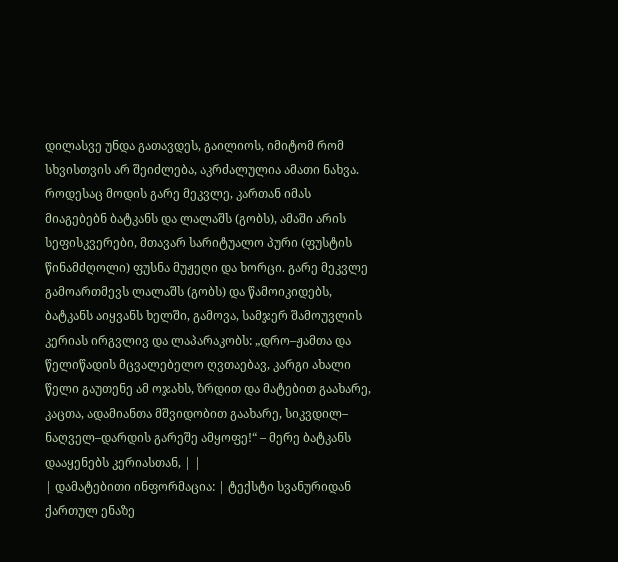დილასვე უნდა გათავდეს, გაილიოს, იმიტომ რომ სხვისთვის არ შეიძლება, აკრძალულია ამათი ნახვა. როდესაც მოდის გარე მეკვლე, კართან იმას მიაგებებნ ბატკანს და ლალაშს (გობს), ამაში არის სეფისკვერები, მთავარ სარიტუალო პური (ფუსტის წინამძღოლი) ფუსნა მუჟეღი და ხორცი. გარე მეკვლე გამოართმევს ლალაშს (გობს) და წამოიკიდებს, ბატკანს აიყვანს ხელში, გამოვა, სამჯერ შამოუვლის კერიას ირგვლივ და ლაპარაკობს: „დრო–ჟამთა და წელიწადის მცვალებელო ღვთაებავ, კარგი ახალი წელი გაუთენე ამ ოჯახს, ზრდით და მატებით გაახარე, კაცთა, ადამიანთა მშვიდობით გაახარე, სიკვდილ– ნაღველ–დარდის გარეშე ამყოფე!“ – მერე ბატკანს დააყენებს კერიასთან, | |
| დამატებითი ინფორმაცია: | ტექსტი სვანურიდან ქართულ ენაზე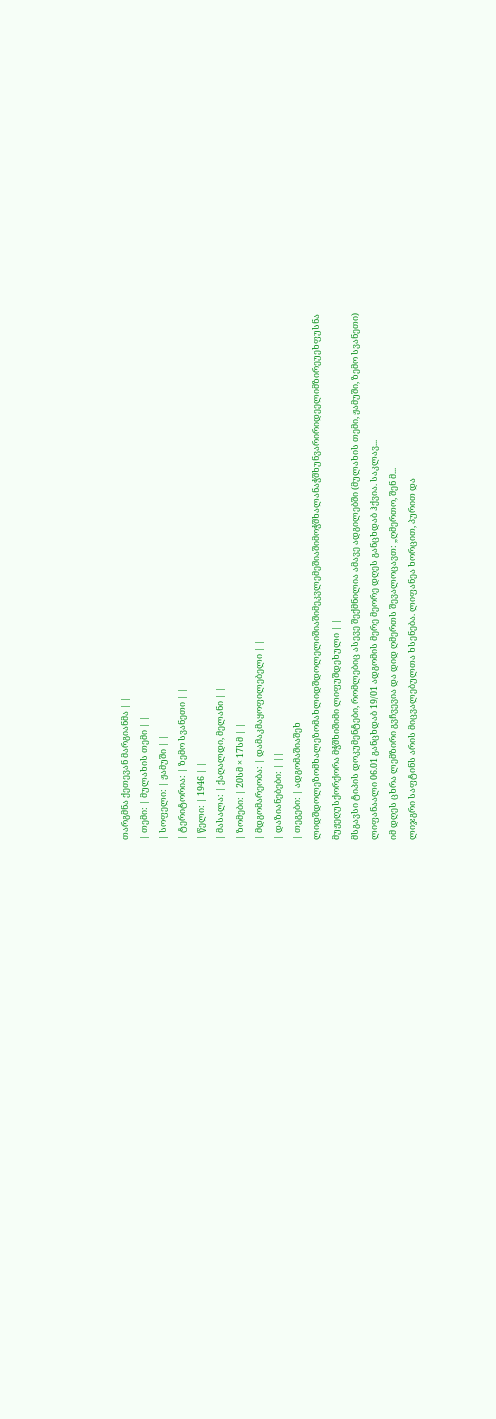თარგმნა ქეთევან მარგიანმა | |
| თემი: | მულახის თემი | |
| სოფელი: | ჟამუში | |
| ტერიტორია: | ზემო სვანეთი | |
| წელი: | 1946 | |
| მასალა: | ქაღალდი, მელანი | |
| ზომები: | 20სმ × 17სმ | |
| მდგომარეობა: | დამაკმაყოფილებელი | |
| დაზიანებები: | ||
| თეგები: | ადგომაშიაშეხ ლიდშდოლეზომხალეზომახლიდშდოლელიშიაშიმეკვლემეშიაშიმოჭშხალანაჭშხუნვარირიდეელიმზირეუეხფუსნა მუჟეღუსქორქორა მჭშხიშიმი ლიფუშდეხული | |
მსგავსი ტიპის დოკუმენტები, რომლებიც ასევე შექმნილია ამავე ადგილებში (მულახის თემი, ჟამუში, ზემო სვანეთი)
ლიფანაალი 06.01 განცხდაბ 19/01 ადგომის მერე მეორე დღეს განცხდაბ ჰქვია. საკლავ...
იმ დღეს ცხრა ლემზირი გვჩვევია და დიდ ღმერთს შევალოცავთ: „ღმერთო, შენ მ...
ლიჯგრი საფტინს არის მიცვალებულთა ხსენება. ლიფანეა ხორცით, პურით და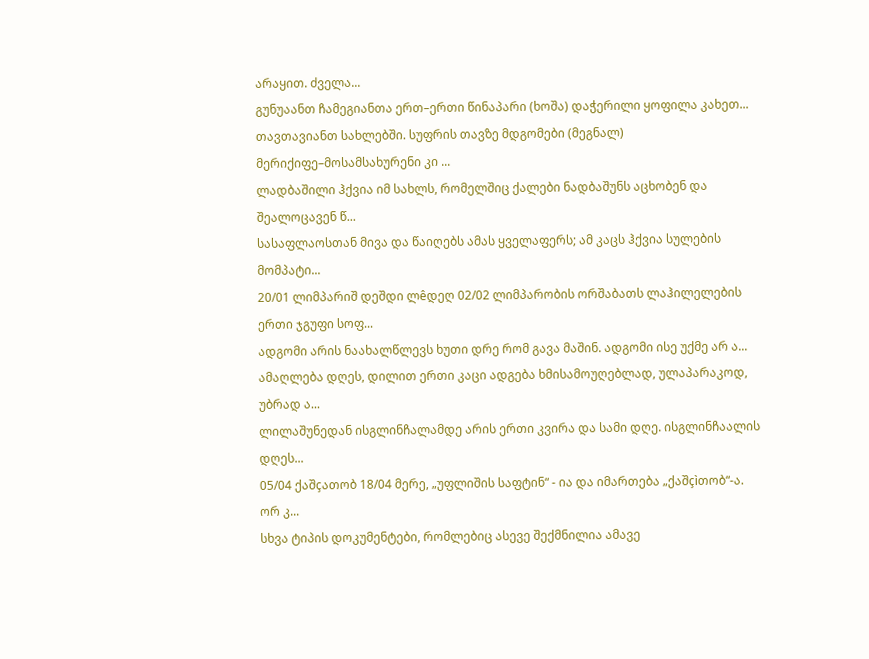არაყით. ძველა...
გუნუაანთ ჩამეგიანთა ერთ–ერთი წინაპარი (ხოშა) დაჭერილი ყოფილა კახეთ...
თავთავიანთ სახლებში. სუფრის თავზე მდგომები (მეგნალ) მერიქიფე–მოსამსახურენი კი ...
ლადბაშილი ჰქვია იმ სახლს, რომელშიც ქალები ნადბაშუნს აცხობენ და შეალოცავენ წ...
სასაფლაოსთან მივა და წაიღებს ამას ყველაფერს; ამ კაცს ჰქვია სულების მომპატი...
20/01 ლიმპარიშ დეშდი ლêდეღ 02/02 ლიმპარობის ორშაბათს ლაჰილელების ერთი ჯგუფი სოფ...
ადგომი არის ნაახალწლევს ხუთი დრე რომ გავა მაშინ. ადგომი ისე უქმე არ ა...
ამაღლება დღეს, დილით ერთი კაცი ადგება ხმისამოუღებლად, ულაპარაკოდ, უბრად ა...
ლილაშუნედან ისგლინჩალამდე არის ერთი კვირა და სამი დღე. ისგლინჩაალის დღეს...
05/04 ქაშçათობ 18/04 მერე, „უფლიშის საფტინ“ - ია და იმართება „ქაშçìთობ“-ა. ორ კ...
სხვა ტიპის დოკუმენტები, რომლებიც ასევე შექმნილია ამავე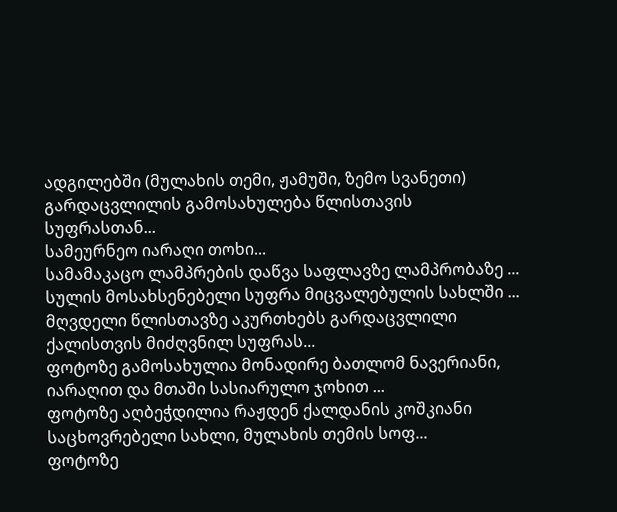ადგილებში (მულახის თემი, ჟამუში, ზემო სვანეთი)
გარდაცვლილის გამოსახულება წლისთავის სუფრასთან...
სამეურნეო იარაღი თოხი...
სამამაკაცო ლამპრების დაწვა საფლავზე ლამპრობაზე ...
სულის მოსახსენებელი სუფრა მიცვალებულის სახლში ...
მღვდელი წლისთავზე აკურთხებს გარდაცვლილი ქალისთვის მიძღვნილ სუფრას...
ფოტოზე გამოსახულია მონადირე ბათლომ ნავერიანი, იარაღით და მთაში სასიარულო ჯოხით ...
ფოტოზე აღბეჭდილია რაჟდენ ქალდანის კოშკიანი საცხოვრებელი სახლი, მულახის თემის სოფ...
ფოტოზე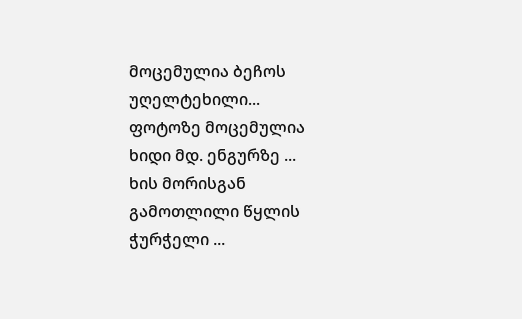მოცემულია ბეჩოს უღელტეხილი...
ფოტოზე მოცემულია ხიდი მდ. ენგურზე ...
ხის მორისგან გამოთლილი წყლის ჭურჭელი ...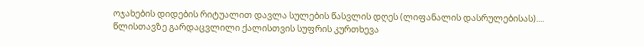ოჯახების დიდების რიტუალით დავლა სულების წასვლის დღეს (ლიფანალის დასრულებისას)....
წლისთავზე გარდაცვლილი ქალისთვის სუფრის კურთხევა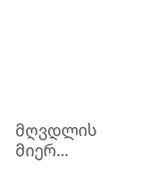მღვდლის მიერ...